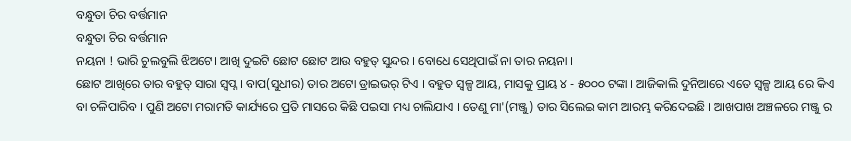ବନ୍ଧୁତା ଚିର ବର୍ତ୍ତମାନ
ବନ୍ଧୁତା ଚିର ବର୍ତ୍ତମାନ
ନୟନା ! ଭାରି ଚୁଲବୁଲି ଝିଅଟେ। ଆଖି ଦୁଇଟି ଛୋଟ ଛୋଟ ଆଉ ବହୁତ୍ ସୁନ୍ଦର । ବୋଧେ ସେଥିପାଇଁ ନା ତାର ନୟନା ।
ଛୋଟ ଆଖିରେ ତାର ବହୁତ୍ ସାରା ସ୍ଵପ୍ନ । ବାପ(ସୁଧୀର) ତାର ଅଟୋ ଡ୍ରାଇଭର୍ ଟିଏ । ବହୁତ ସ୍ବଳ୍ପ ଆୟ, ମାସକୁ ପ୍ରାୟ ୪ - ୫୦୦୦ ଟଙ୍କା । ଆଜିକାଲି ଦୁନିଆରେ ଏତେ ସ୍ଵଳ୍ପ ଆୟ ରେ କିଏ ବା ଚଳିପାରିବ । ପୁଣି ଅଟୋ ମରାମତି କାର୍ଯ୍ୟରେ ପ୍ରତି ମାସରେ କିଛି ପଇସା ମଧ୍ୟ ଚାଲିଯାଏ । ତେଣୁ ମା'(ମଞ୍ଜୁ) ତାର ସିଲେଇ କାମ ଆରମ୍ଭ କରିଦେଇଛି । ଆଖପାଖ ଅଞ୍ଚଳରେ ମଞ୍ଜୁ ର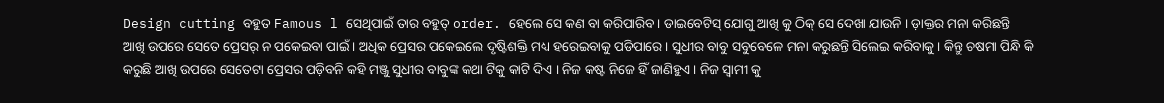Design cutting ବହୁତ Famous l ସେଥିପାଇଁ ତାର ବହୁତ୍ order. ହେଲେ ସେ କଣ ବା କରିପାରିବ । ଡାଇବେଟିସ୍ ଯୋଗୁ ଆଖି କୁ ଠିକ୍ ସେ ଦେଖା ଯାଉନି । ଡ଼ାକ୍ତର ମନା କରିଛନ୍ତି ଆଖି ଉପରେ ସେତେ ପ୍ରେସର୍ ନ ପକେଇବା ପାଇଁ । ଅଧିକ ପ୍ରେସର ପକେଇଲେ ଦୃଷ୍ଟିଶକ୍ତି ମଧ୍ୟ ହରେଇବାକୁ ପଡିପାରେ । ସୁଧୀର ବାବୁ ସବୁବେଳେ ମନା କରୁଛନ୍ତି ସିଲେଇ କରିବାକୁ । କିନ୍ତୁ ଚଷମା ପିନ୍ଧି କି କରୁଛି ଆଖି ଉପରେ ସେତେଟା ପ୍ରେସର ପଡ଼ିବନି କହି ମଞ୍ଜୁ ସୁଧୀର ବାବୁଙ୍କ କଥା ଟିକୁ କାଟି ଦିଏ । ନିଜ କଷ୍ଟ ନିଜେ ହିଁ ଜାଣିହୁଏ । ନିଜ ସ୍ଵାମୀ କୁ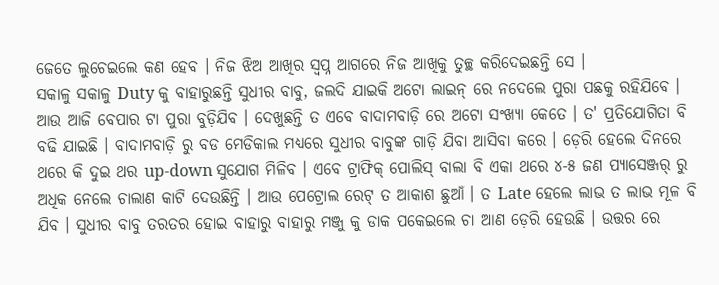ଜେତେ ଲୁଚେଇଲେ କଣ ହେବ । ନିଜ ଝିଅ ଆଖିର ସ୍ଵପ୍ନ ଆଗରେ ନିଜ ଆଖିକୁ ତୁଚ୍ଛ କରିଦେଇଛନ୍ତି ସେ ।
ସକାଳୁ ସକାଳୁ Duty କୁ ବାହାରୁଛନ୍ତି ସୁଧୀର ବାବୁ, ଜଲଦି ଯାଇକି ଅଟୋ ଲାଇନ୍ ରେ ନଦେଲେ ପୁରା ପଛକୁ ରହିଯିବେ । ଆଉ ଆଜି ବେପାର ଟା ପୁରା ବୁଡ଼ିଯିବ । ଦେଖୁଛନ୍ତି ତ ଏବେ ବାଦାମବାଡ଼ି ରେ ଅଟୋ ସଂଖ୍ୟା କେତେ । ତ' ପ୍ରତିଯୋଗିତା ବି ବଢି ଯାଇଛି । ବାଦାମବାଡ଼ି ରୁ ବଡ ମେଡିକାଲ ମଧ୍ୟରେ ସୁଧୀର ବାବୁଙ୍କ ଗାଡ଼ି ଯିବା ଆସିବା କରେ । ଡ଼େରି ହେଲେ ଦିନରେ ଥରେ କି ଦୁଇ ଥର up-down ସୁଯୋଗ ମିଳିବ । ଏବେ ଟ୍ରାଫିକ୍ ପୋଲିସ୍ ବାଲା ବି ଏକା ଥରେ ୪-୫ ଜଣ ପ୍ୟାସେଞ୍ଜର୍ ରୁ ଅଧିକ ନେଲେ ଚାଲାଣ କାଟି ଦେଉଛିନ୍ତି । ଆଉ ପେଟ୍ରୋଲ ରେଟ୍ ତ ଆକାଶ ଛୁଆଁ । ତ Late ହେଲେ ଲାଭ ତ ଲାଭ ମୂଳ ବି ଯିବ । ସୁଧୀର ବାବୁ ତରତର ହୋଇ ବାହାରୁ ବାହାରୁ ମଞ୍ଜୁ କୁ ଡାକ ପକେଇଲେ ଚା ଆଣ ଡ଼େରି ହେଉଛି । ଉତ୍ତର ରେ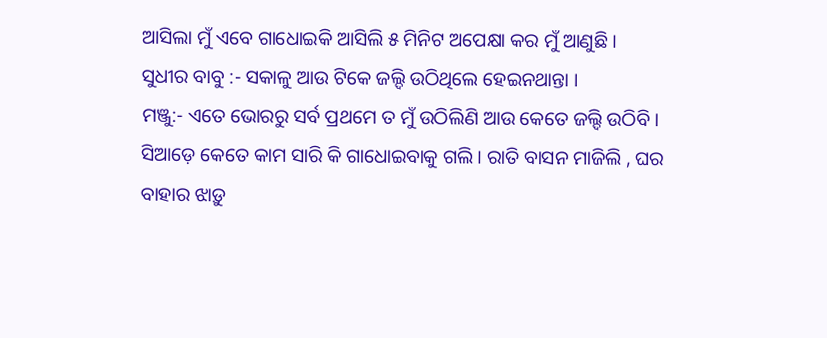ଆସିଲା ମୁଁ ଏବେ ଗାଧୋଇକି ଆସିଲି ୫ ମିନିଟ ଅପେକ୍ଷା କର ମୁଁ ଆଣୁଛି ।
ସୁଧୀର ବାବୁ :- ସକାଳୁ ଆଉ ଟିକେ ଜଲ୍ଦି ଉଠିଥିଲେ ହେଇନଥାନ୍ତା ।
ମଞ୍ଜୁ:- ଏତେ ଭୋରରୁ ସର୍ବ ପ୍ରଥମେ ତ ମୁଁ ଉଠିଲିଣି ଆଉ କେତେ ଜଲ୍ଦି ଉଠିବି । ସିଆଡ଼େ କେତେ କାମ ସାରି କି ଗାଧୋଇବାକୁ ଗଲି । ରାତି ବାସନ ମାଜିଲି , ଘର ବାହାର ଝାଡ଼ୁ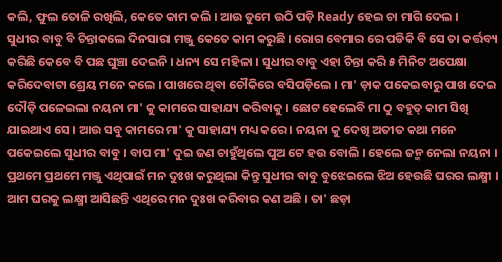କଲି, ଫୁଲ ତୋଳି ରଖିଲି, କେତେ କାମ କଲି । ଆଉ ତୁମେ ଉଠି ପଡ଼ି Ready ହେଇ ଚା ମାଗି ଦେଲ ।
ସୁଧୀର ବାବୁ ବି ଚିନ୍ତାକଲେ ଦିନସାରା ମଞ୍ଜୁ କେତେ କାମ କରୁଛି । ରୋଗ ବେମାର ରେ ପଡିକି ବି ସେ ତା କର୍ତ୍ତବ୍ୟ କରିଛି କେବେ ବି ପଛ ଘୁଞ୍ଚା ଦେଇନି । ଧନ୍ୟ ସେ ମହିଳା । ସୁଧୀର ବାବୁ ଏହା ଚିନ୍ତା କରି ୫ ମିନିଟ ଅପେକ୍ଷା କରିଦେବାଟା ଶ୍ରେୟ ମନେ କଲେ । ପାଖରେ ଥିବା ଚୌକିରେ ବସିପଡ଼ିଲେ । ମା' ଡ଼ାକ ପକେଇବାରୁ ପାଖ ଦେଇ ଦୌଡ଼ି ପଳେଇଲା ନୟନା ମା' କୁ କାମରେ ସାହାଯ୍ୟ କରିବାକୁ । ଛୋଟ ହେଲେବି ମା ଠୁ ବହୁତ୍ କାମ ସିଖି ଯାଇଥାଏ ସେ । ଆଉ ସବୁ କାମରେ ମା' କୁ ସାହାଯ୍ୟ ମଧ୍ୟ କରେ । ନୟନା କୁ ଦେଖି ଅତୀତ କଥା ମନେ ପକେଇଲେ ସୁଧୀର ବାବୁ । ବାପ ମା' ଦୁଇ ଜଣ ଚାହୁଁଥିଲେ ପୁଅ ଟେ ହଉ ବୋଲି । ହେଲେ ଜନ୍ମ ନେଲା ନୟନା ।
ପ୍ରଥମେ ପ୍ରଥମେ ମଞ୍ଜୁ ଏଥିପାଇଁ ମନ ଦୁଃଖ କରୁଥିଲା କିନ୍ତୁ ସୁଧୀର ବାବୁ ବୁଝେଇଲେ ଝିଅ ହେଉଛି ଘରର ଲକ୍ଷ୍ମୀ । ଆମ ଘରକୁ ଲକ୍ଷ୍ମୀ ଆସିଛନ୍ତି ଏଥିରେ ମନ ଦୁଃଖ କରିବାର କଣ ଅଛି । ତା' ଛଡ଼ା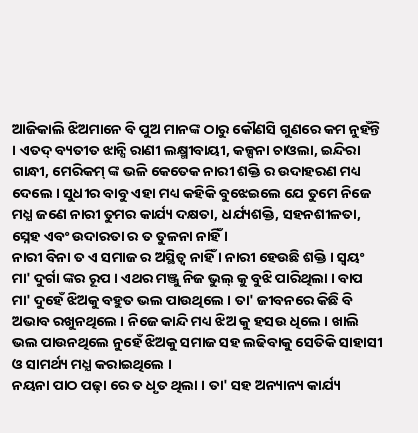ଆଜିକାଲି ଝିଅମାନେ ବି ପୁଅ ମାନଙ୍କ ଠାରୁ କୌଣସି ଗୁଣରେ କମ ନୁହଁନ୍ତି । ଏତଦ୍ ବ୍ୟତୀତ ଝାନ୍ସି ରାଣୀ ଲକ୍ଷ୍ମୀବାୟୀ, କଳ୍ପନା ଚାଓଲା, ଇନ୍ଦିରା ଗାନ୍ଧୀ, ମେରିକମ୍ ଙ୍କ ଭଳି କେତେକ ନାରୀ ଶକ୍ତି ର ଉଦାହରଣ ମଧ୍ୟ ଦେଲେ । ସୁଧୀର ବାବୁ ଏହା ମଧ୍ୟ କହିକି ବୁଝେଇଲେ ଯେ ତୁମେ ନିଜେ ମଧ୍ଯ ଜଣେ ନାରୀ ତୁମର କାର୍ଯ୍ୟ ଦକ୍ଷତା, ଧର୍ଯ୍ୟଶକ୍ତି, ସହନଶୀଳତା, ସ୍ନେହ ଏବଂ ଉଦାରତା ର ତ ତୁଳନା ନାହିଁ ।
ନାରୀ ବିନା ତ ଏ ସମାଜ ର ଅସ୍ଥିତ୍ଵ ନାହିଁ । ନାରୀ ହେଉଛି ଶକ୍ତି । ସ୍ୱୟଂ ମା' ଦୁର୍ଗା ଙ୍କର ରୂପ । ଏଥର ମଞ୍ଜୁ ନିଜ ଭୁଲ୍ କୁ ବୁଝି ପାରିଥିଲା । ବାପ ମା' ଦୁହେଁ ଝିଅକୁ ବହୁତ ଭଲ ପାଉଥିଲେ । ତା' ଜୀବନରେ କିଛି ବି ଅଭାବ ରଖୁନଥିଲେ । ନିଜେ କାନ୍ଦି ମଧ୍ୟ ଝିଅ କୁ ହସଉ ଧିଲେ । ଖାଲି ଭଲ ପାଉନଥିଲେ ନୁହେଁ ଝିଅକୁ ସମାଜ ସହ ଲଢିବାକୁ ସେତିକି ସାହାସୀ ଓ ସାମର୍ଥ୍ୟ ମଧ୍ଯ କରାଇଥିଲେ ।
ନୟନା ପାଠ ପଢ଼ା ରେ ତ ଧୃତ ଥିଲା । ତା' ସହ ଅନ୍ୟାନ୍ୟ କାର୍ଯ୍ୟ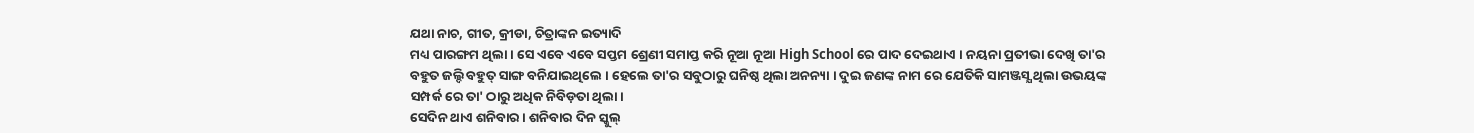ଯଥା ନାଚ, ଗୀତ, କ୍ରୀଡା, ଚିତ୍ରାଙ୍କନ ଇତ୍ୟାଦି
ମଧ୍ୟ ପାରଙ୍ଗମ ଥିଲା । ସେ ଏବେ ଏବେ ସପ୍ତମ ଶ୍ରେଣୀ ସମାପ୍ତ କରି ନୂଆ ନୂଆ High School ରେ ପାଦ ଦେଇଥାଏ । ନୟନା ପ୍ରତୀଭା ଦେଖି ତା'ର ବହୁତ ଜଲ୍ଦି ବହୁତ୍ ସାଙ୍ଗ ବନିଯାଇଥିଲେ । ହେଲେ ତା'ର ସବୁଠାରୁ ଘନିଷ୍ଠ ଥିଲା ଅନନ୍ୟା । ଦୁଇ ଜଣଙ୍କ ନାମ ରେ ଯେତିକି ସାମଞ୍ଜସ୍ଯ ଥିଲା ଉଭୟଙ୍କ ସମ୍ପର୍କ ରେ ତା' ଠାରୁ ଅଧିକ ନିବିଡ଼ତା ଥିଲା ।
ସେଦିନ ଥାଏ ଶନିବାର । ଶନିବାର ଦିନ ସ୍କୁଲ୍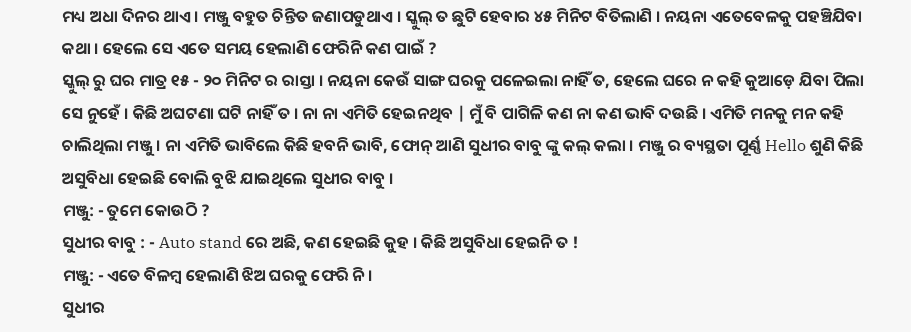ମଧ୍ୟ ଅଧା ଦିନର ଥାଏ । ମଞ୍ଜୁ ବହୁତ ଚିନ୍ତିତ ଜଣାପଡୁଥାଏ । ସ୍କୁଲ୍ ତ ଛୁଟି ହେବାର ୪୫ ମିନିଟ ବିତିଲାଣି । ନୟନା ଏତେବେଳକୁ ପହଞ୍ଚିଯିବା କଥା । ହେଲେ ସେ ଏତେ ସମୟ ହେଲାଣି ଫେରିନି କଣ ପାଇଁ ?
ସ୍କୁଲ୍ ରୁ ଘର ମାତ୍ର ୧୫ - ୨୦ ମିନିଟ ର ରାସ୍ତା । ନୟନା କେଉଁ ସାଙ୍ଗ ଘରକୁ ପଳେଇଲା ନାହିଁ ତ, ହେଲେ ଘରେ ନ କହି କୁଆଡ଼େ ଯିବା ପିଲା ସେ ନୁହେଁ । କିଛି ଅଘଟଣା ଘଟି ନାହିଁ ତ । ନା ନା ଏମିତି ହେଇନଥିବ | ମୁଁ ବି ପାଗିଳି କଣ ନା କଣ ଭାବି ଦଉଛି । ଏମିତି ମନକୁ ମନ କହି ଚାଲିଥିଲା ମଞ୍ଜୁ । ନା ଏମିତି ଭାବିଲେ କିଛି ହବନି ଭାବି, ଫୋନ୍ ଆଣି ସୁଧୀର ବାବୁ ଙ୍କୁ କଲ୍ କଲା । ମଞ୍ଜୁ ର ବ୍ୟସ୍ଥତା ପୂର୍ଣ୍ଣ Hello ଶୁଣି କିଛି ଅସୁବିଧା ହେଇଛି ବୋଲି ବୁଝି ଯାଇଥିଲେ ସୁଧୀର ବାବୁ ।
ମଞ୍ଜୁ: - ତୁମେ କୋଉଠି ?
ସୁଧୀର ବାବୁ : - Auto stand ରେ ଅଛି, କଣ ହେଇଛି କୁହ । କିଛି ଅସୁବିଧା ହେଇନି ତ !
ମଞ୍ଜୁ: - ଏତେ ବିଳମ୍ବ ହେଲାଣି ଝିଅ ଘରକୁ ଫେରି ନି ।
ସୁଧୀର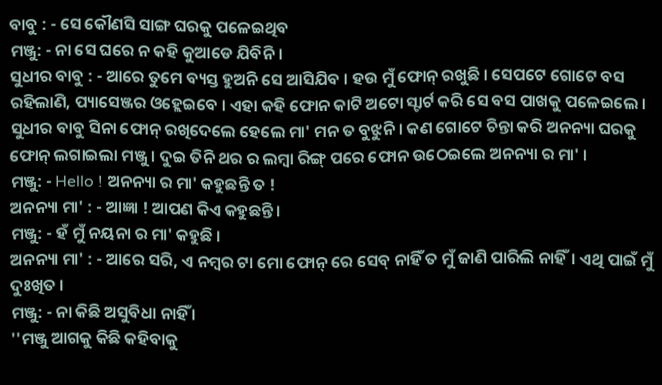ବାବୁ : - ସେ କୌଣସି ସାଙ୍ଗ ଘରକୁ ପଳେଇଥିବ
ମଞ୍ଜୁ: - ନା ସେ ଘରେ ନ କହି କୁଆଡେ ଯିବିନି ।
ସୁଧୀର ବାବୁ : - ଆରେ ତୁମେ ବ୍ୟସ୍ତ ହୁଅନି ସେ ଆସିଯିବ । ହଉ ମୁଁ ଫୋନ୍ ରଖୁଛି । ସେପଟେ ଗୋଟେ ବସ ରହିଲାଣି, ପ୍ୟାସେଞ୍ଜର ଓହ୍ଲେଇବେ । ଏହା କହି ଫୋନ କାଟି ଅଟୋ ସ୍ଟାର୍ଟ କରି ସେ ବସ ପାଖକୁ ପଳେଇଲେ ।
ସୁଧୀର ବାବୁ ସିନା ଫୋନ୍ ରଖିଦେଲେ ହେଲେ ମା' ମନ ତ ବୁଝୁନି । କଣ ଗୋଟେ ଚିନ୍ତା କରି ଅନନ୍ୟା ଘରକୁ ଫୋନ୍ ଲଗାଇଲା ମଞ୍ଜୁ । ଦୁଇ ତିନି ଥର ର ଲମ୍ବା ରିଙ୍ଗ୍ ପରେ ଫୋନ ଉଠେଇଲେ ଅନନ୍ୟା ର ମା' ।
ମଞ୍ଜୁ: - Hello ! ଅନନ୍ୟା ର ମା' କହୁଛନ୍ତି ତ !
ଅନନ୍ୟା ମା' : - ଆଜ୍ଞା ! ଆପଣ କିଏ କହୁଛନ୍ତି ।
ମଞ୍ଜୁ: - ହଁ ମୁଁ ନୟନା ର ମା' କହୁଛି ।
ଅନନ୍ୟା ମା' : - ଆରେ ସରି, ଏ ନମ୍ବର ଟା ମୋ ଫୋନ୍ ରେ ସେବ୍ ନାହିଁ ତ ମୁଁ ଜାଣି ପାରିଲି ନାହିଁ। ଏଥି ପାଇଁ ମୁଁ ଦୁଃଖିତ ।
ମଞ୍ଜୁ: - ନା କିଛି ଅସୁବିଧା ନାହିଁ ।
''ମଞ୍ଜୁ ଆଗକୁ କିଛି କହିବାକୁ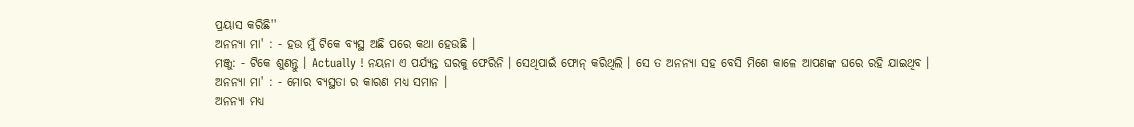ପ୍ରୟାସ କରିଛି''
ଅନନ୍ୟା ମା' : - ହଉ ମୁଁ ଟିକେ ବ୍ୟସ୍ଥ ଅଛି ପରେ କଥା ହେଉଛି ।
ମଞ୍ଜୁ: - ଟିକେ ଶୁଣନ୍ତୁ । Actually ! ନୟନା ଏ ପର୍ଯ୍ୟନ୍ତ ଘରକୁ ଫେରିନି । ସେଥିପାଇଁ ଫୋନ୍ କରିଥିଲି । ସେ ତ ଅନନ୍ୟା ସହ ବେସି ମିଶେ କାଳେ ଆପଣଙ୍କ ଘରେ ରହି ଯାଇଥିବ ।
ଅନନ୍ୟା ମା' : - ମୋର ବ୍ୟସ୍ଥତା ର କାରଣ ମଧ୍ୟ ସମାନ ।
ଅନନ୍ୟା ମଧ୍ୟ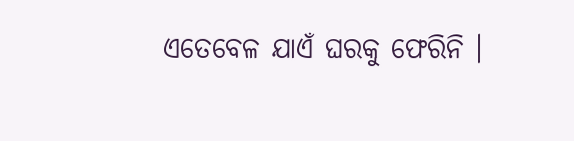ଏତେବେଳ ଯାଏଁ ଘରକୁ ଫେରିନି ।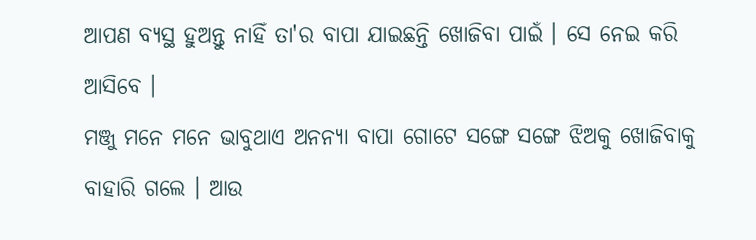ଆପଣ ବ୍ୟସ୍ଥ ହୁଅନ୍ତୁ ନାହିଁ ତା'ର ବାପା ଯାଇଛନ୍ତି ଖୋଜିବା ପାଇଁ । ସେ ନେଇ କରି ଆସିବେ ।
ମଞ୍ଜୁ ମନେ ମନେ ଭାବୁଥାଏ ଅନନ୍ୟା ବାପା ଗୋଟେ ସଙ୍ଗେ ସଙ୍ଗେ ଝିଅକୁ ଖୋଜିବାକୁ ବାହାରି ଗଲେ । ଆଉ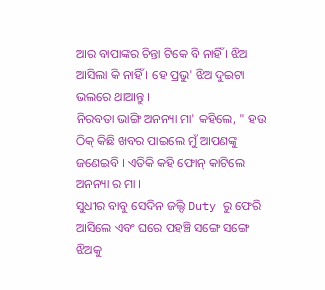ଆର ବାପାଙ୍କର ଚିନ୍ତା ଟିକେ ବି ନାହିଁ । ଝିଅ ଆସିଲା କି ନାହିଁ । ହେ ପ୍ରଭୁ' ଝିଅ ଦୁଇଟା ଭଲରେ ଥାଆନ୍ତୁ ।
ନିରବତା ଭାଙ୍ଗି ଅନନ୍ୟା ମା' କହିଲେ, " ହଉ ଠିକ୍ କିଛି ଖବର ପାଇଲେ ମୁଁ ଆପଣଙ୍କୁ ଜଣେଇବି । ଏତିକି କହି ଫୋନ୍ କାଟିଲେ ଅନନ୍ୟା ର ମା ।
ସୁଧୀର ବାବୁ ସେଦିନ ଜଲ୍ଦି Duty ରୁ ଫେରି ଆସିଲେ ଏବଂ ଘରେ ପହଞ୍ଚି ସଙ୍ଗେ ସଙ୍ଗେ ଝିଅକୁ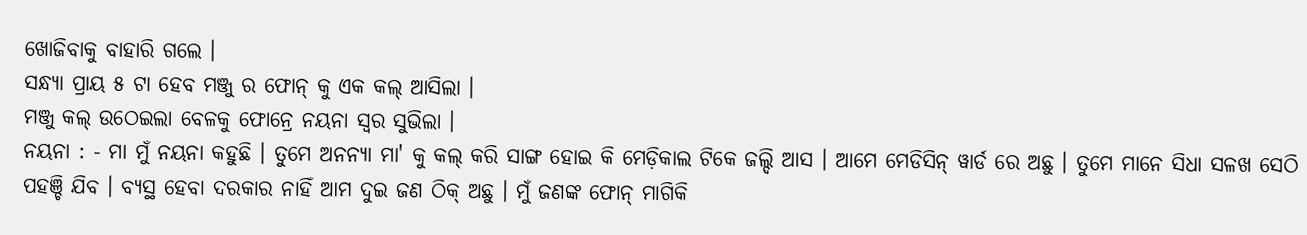ଖୋଜିବାକୁ ବାହାରି ଗଲେ ।
ସନ୍ଧ୍ୟା ପ୍ରାୟ ୫ ଟା ହେବ ମଞ୍ଜୁ ର ଫୋନ୍ କୁ ଏକ କଲ୍ ଆସିଲା ।
ମଞ୍ଜୁ କଲ୍ ଉଠେଇଲା ବେଳକୁ ଫୋନ୍ରେ ନୟନା ସ୍ଵର ସୁଭିଲା ।
ନୟନା : - ମା ମୁଁ ନୟନା କହୁଛି । ତୁମେ ଅନନ୍ୟା ମା' କୁ କଲ୍ କରି ସାଙ୍ଗ ହୋଇ କି ମେଡ଼ିକାଲ ଟିକେ ଜଲ୍ଦି ଆସ । ଆମେ ମେଡିସିନ୍ ୱାର୍ଡ ରେ ଅଛୁ । ତୁମେ ମାନେ ସିଧା ସଳଖ ସେଠି ପହଞ୍ଚି ଯିବ । ବ୍ୟସ୍ଥ ହେବା ଦରକାର ନାହିଁ ଆମ ଦୁଇ ଜଣ ଠିକ୍ ଅଛୁ । ମୁଁ ଜଣଙ୍କ ଫୋନ୍ ମାଗିକି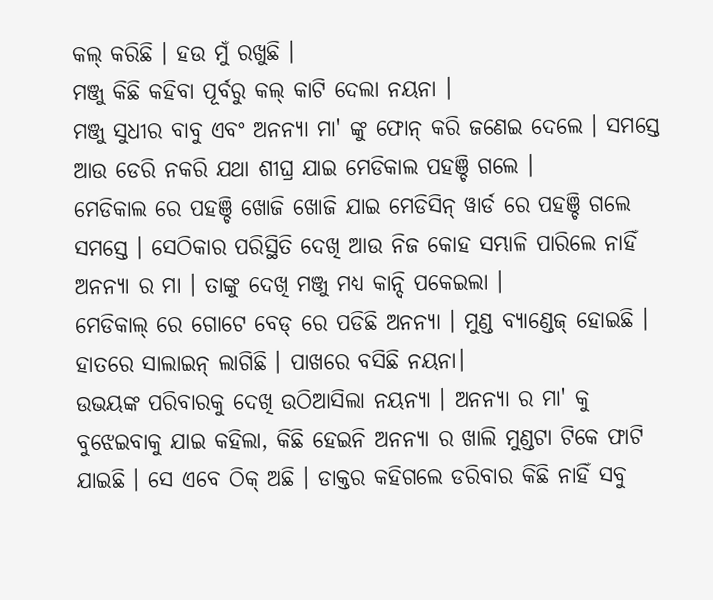କଲ୍ କରିଛି । ହଉ ମୁଁ ରଖୁଛି ।
ମଞ୍ଜୁ କିଛି କହିବା ପୂର୍ବରୁ କଲ୍ କାଟି ଦେଲା ନୟନା ।
ମଞ୍ଜୁ ସୁଧୀର ବାବୁ ଏବଂ ଅନନ୍ୟା ମା' ଙ୍କୁ ଫୋନ୍ କରି ଜଣେଇ ଦେଲେ । ସମସ୍ତେ ଆଉ ଡେରି ନକରି ଯଥା ଶୀଘ୍ର ଯାଇ ମେଡିକାଲ ପହଞ୍ଚି ଗଲେ ।
ମେଡିକାଲ ରେ ପହଞ୍ଚି ଖୋଜି ଖୋଜି ଯାଇ ମେଡିସିନ୍ ୱାର୍ଡ ରେ ପହଞ୍ଚି ଗଲେ ସମସ୍ତେ । ସେଠିକାର ପରିସ୍ଥିତି ଦେଖି ଆଉ ନିଜ କୋହ ସମ୍ଭାଳି ପାରିଲେ ନାହିଁ ଅନନ୍ୟା ର ମା । ତାଙ୍କୁ ଦେଖି ମଞ୍ଜୁ ମଧ୍ୟ କାନ୍ଦି ପକେଇଲା ।
ମେଡିକାଲ୍ ରେ ଗୋଟେ ବେଡ୍ ରେ ପଡିଛି ଅନନ୍ୟା । ମୁଣ୍ଡ ବ୍ୟାଣ୍ଡେଜ୍ ହୋଇଛି । ହାତରେ ସାଲାଇନ୍ ଲାଗିଛି । ପାଖରେ ବସିଛି ନୟନା।
ଉଭୟଙ୍କ ପରିବାରକୁ ଦେଖି ଉଠିଆସିଲା ନୟନ୍ୟା । ଅନନ୍ୟା ର ମା' କୁ ବୁଝେଇବାକୁ ଯାଇ କହିଲା, କିଛି ହେଇନି ଅନନ୍ୟା ର ଖାଲି ମୁଣ୍ଡଟା ଟିକେ ଫାଟି ଯାଇଛି । ସେ ଏବେ ଠିକ୍ ଅଛି । ଡାକ୍ତର କହିଗଲେ ଡରିବାର କିଛି ନାହିଁ ସବୁ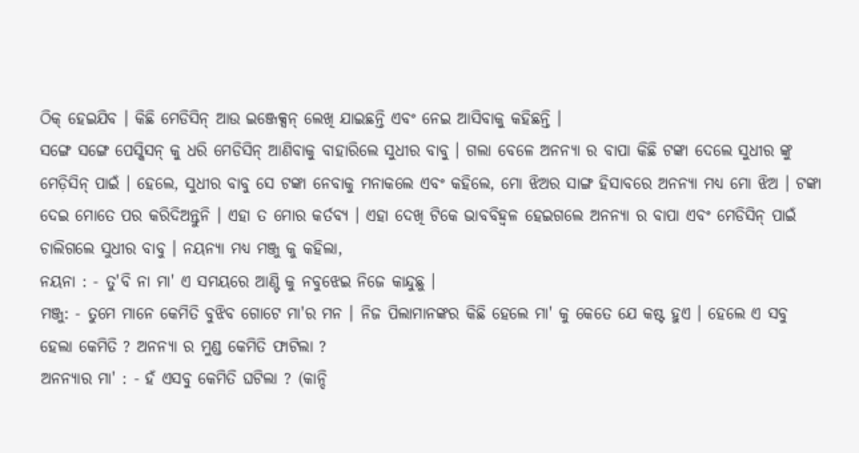ଠିକ୍ ହେଇଯିବ । କିଛି ମେଡିସିନ୍ ଆଉ ଇଞ୍ଜେକ୍ସନ୍ ଲେଖି ଯାଇଛନ୍ତି ଏବଂ ନେଇ ଆସିବାକୁ କହିଛନ୍ତି ।
ସଙ୍ଗେ ସଙ୍ଗେ ପେସ୍କିସନ୍ କୁ ଧରି ମେଡିସିନ୍ ଆଣିବାକୁ ବାହାରିଲେ ସୁଧୀର ବାବୁ । ଗଲା ବେଳେ ଅନନ୍ୟା ର ବାପା କିଛି ଟଙ୍କା ଦେଲେ ସୁଧୀର ଙ୍କୁ ମେଡ଼ିସିନ୍ ପାଇଁ । ହେଲେ, ସୁଧୀର ବାବୁ ସେ ଟଙ୍କା ନେବାକୁ ମନାକଲେ ଏବଂ କହିଲେ, ମୋ ଝିଅର ସାଙ୍ଗ ହିସାବରେ ଅନନ୍ୟା ମଧ୍ୟ ମୋ ଝିଅ । ଟଙ୍କା ଦେଇ ମୋତେ ପର କରିଦିଅନ୍ତୁନି । ଏହା ତ ମୋର କର୍ତବ୍ୟ । ଏହା ଦେଖି ଟିକେ ଭାବବିହ୍ୱଳ ହେଇଗଲେ ଅନନ୍ୟା ର ବାପା ଏବଂ ମେଡିସିନ୍ ପାଇଁ ଚାଲିଗଲେ ସୁଧୀର ବାବୁ । ନୟନ୍ୟା ମଧ୍ୟ ମଞ୍ଜୁ କୁ କହିଲା,
ନୟନା : - ତୁ'ବି ନା ମା' ଏ ସମୟରେ ଆଣ୍ଟି କୁ ନବୁଝେଇ ନିଜେ କାନ୍ଦୁଛୁ ।
ମଞ୍ଜୁ: - ତୁମେ ମାନେ କେମିତି ବୁଝିବ ଗୋଟେ ମା'ର ମନ । ନିଜ ପିଲାମାନଙ୍କର କିଛି ହେଲେ ମା' କୁ କେତେ ଯେ କଷ୍ଟ ହୁଏ । ହେଲେ ଏ ସବୁ ହେଲା କେମିତି ? ଅନନ୍ୟା ର ମୁଣ୍ଡ କେମିତି ଫାଟିଲା ?
ଅନନ୍ୟାର ମା' : - ହଁ ଏସବୁ କେମିତି ଘଟିଲା ? (କାନ୍ଦି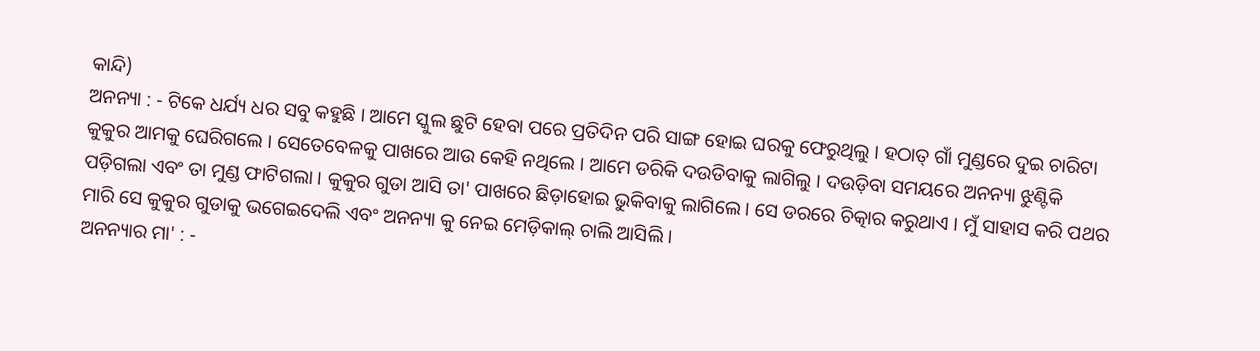କାନ୍ଦି)
ଅନନ୍ୟା : - ଟିକେ ଧର୍ଯ୍ୟ ଧର ସବୁ କହୁଛି । ଆମେ ସ୍କୁଲ ଛୁଟି ହେବା ପରେ ପ୍ରତିଦିନ ପରି ସାଙ୍ଗ ହୋଇ ଘରକୁ ଫେରୁଥିଲୁ । ହଠାତ୍ ଗାଁ ମୁଣ୍ଡରେ ଦୁଇ ଚାରିଟା କୁକୁର ଆମକୁ ଘେରିଗଲେ । ସେତେବେଳକୁ ପାଖରେ ଆଉ କେହି ନଥିଲେ । ଆମେ ଡରିକି ଦଉଡିବାକୁ ଲାଗିଲୁ । ଦଉଡ଼ିବା ସମୟରେ ଅନନ୍ୟା ଝୁଣ୍ଟିକି ପଡ଼ିଗଲା ଏବଂ ତା ମୁଣ୍ଡ ଫାଟିଗଲା । କୁକୁର ଗୁଡା ଆସି ତା' ପାଖରେ ଛିଡ଼ାହୋଇ ଭୁକିବାକୁ ଲାଗିଲେ । ସେ ଡରରେ ଚିତ୍କାର କରୁଥାଏ । ମୁଁ ସାହାସ କରି ପଥର ମାରି ସେ କୁକୁର ଗୁଡାକୁ ଭଗେଇଦେଲି ଏବଂ ଅନନ୍ୟା କୁ ନେଇ ମେଡ଼ିକାଲ୍ ଚାଲି ଆସିଲି ।
ଅନନ୍ୟାର ମା' : -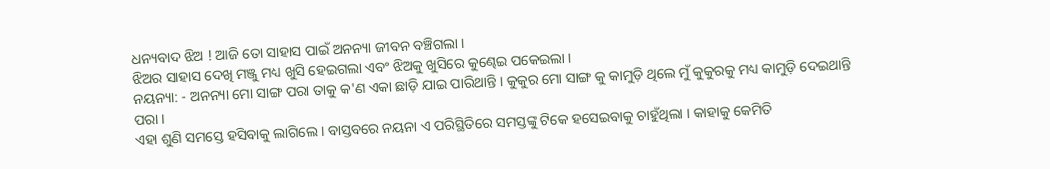ଧନ୍ୟବାଦ ଝିଅ ! ଆଜି ତୋ ସାହାସ ପାଇଁ ଅନନ୍ୟା ଜୀବନ ବଞ୍ଚିଗଲା ।
ଝିଅର ସାହାସ ଦେଖି ମଞ୍ଜୁ ମଧ୍ୟ ଖୁସି ହେଇଗଲା ଏବଂ ଝିଅକୁ ଖୁସିରେ କୁଣ୍ଢେଇ ପକେଇଲା ।
ନୟନ୍ୟା: - ଅନନ୍ୟା ମୋ ସାଙ୍ଗ ପରା ତାକୁ କ'ଣ ଏକା ଛାଡ଼ି ଯାଇ ପାରିଥାନ୍ତି । କୁକୁର ମୋ ସାଙ୍ଗ କୁ କାମୁଡ଼ି ଥିଲେ ମୁଁ କୁକୁରକୁ ମଧ୍ୟ କାମୁଡ଼ି ଦେଇଥାନ୍ତି ପରା ।
ଏହା ଶୁଣି ସମସ୍ତେ ହସିବାକୁ ଲାଗିଲେ । ବାସ୍ତବରେ ନୟନା ଏ ପରିସ୍ଥିତିରେ ସମସ୍ତଙ୍କୁ ଟିକେ ହସେଇବାକୁ ଚାହୁଁଥିଲା । କାହାକୁ କେମିତି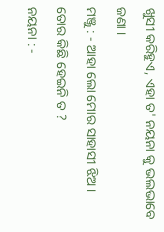ଖୁସୀ କରିହୁଏ, ଏହା ତ' ନୟନା କୁ ଭଲଭାବେ ଜଣା ।
ମଞ୍ଜୁ : - ଆହା ଲୋ ମୋର ସାହାସୀ ଝିଅ । ତୋର କିଛି ହେଇନି ତ ?
ନୟନା : -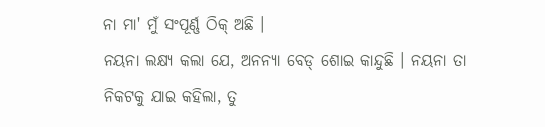ନା ମା' ମୁଁ ସଂପୂର୍ଣ୍ଣ ଠିକ୍ ଅଛି ।
ନୟନା ଲକ୍ଷ୍ୟ କଲା ଯେ, ଅନନ୍ୟା ବେଡ୍ ଶୋଇ କାନ୍ଦୁଛି । ନୟନା ତା ନିକଟକୁ ଯାଇ କହିଲା, ତୁ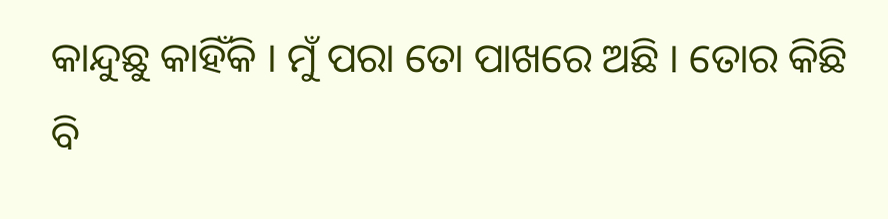କାନ୍ଦୁଛୁ କାହିଁକି । ମୁଁ ପରା ତୋ ପାଖରେ ଅଛି । ତୋର କିଛି ବି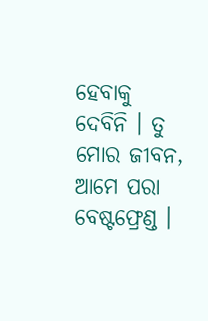ହେବାକୁ ଦେବିନି । ତୁ ମୋର ଜୀବନ, ଆମେ ପରା ବେଷ୍ଟଫ୍ରେଣ୍ଡ ।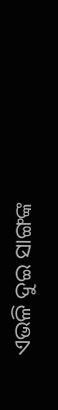ଏଭଳି ଦୁଇ ସାଙ୍ଗଙ୍କ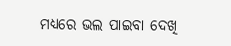ମଧ୍ୟରେ ଭଲ ପାଇବା ଦେଖି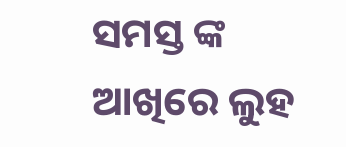ସମସ୍ତ ଙ୍କ ଆଖିରେ ଲୁହ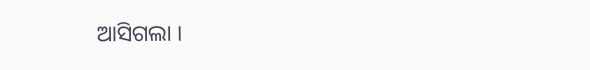ଆସିଗଲା ।